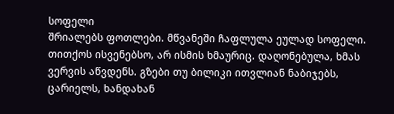სოფელი
შრიალებს ფოთლები. მწვანეში ჩაფლულა ეულად სოფელი. თითქოს ისვენებსო, არ ისმის ხმაურიც. დაღონებულა, ხმას ვერვის აწვდენს. გზები თუ ბილიკი ითვლიან ნაბიჯებს, ცარიელს, ხანდახან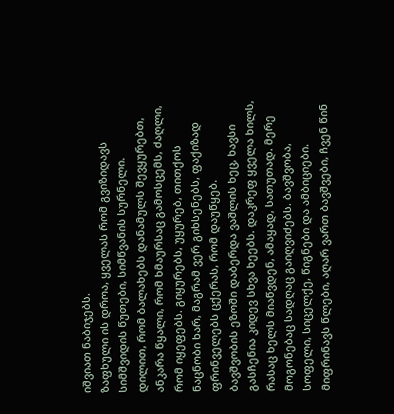იშვიათ ნაბიჯებს.
ზაფხული ის დროა, ყველას რომ გვიზიდავს სიმშვიდის წუთები, სიმწვანის სურნელი.
დილით, რომ ბალახებს დანამულს შევყურებთ, ანკარა წყალი, რომ ხმაურსაც გამოსცემს, ძაღლი, რომ იყეფებს. გიყურებს, უყურებ, თითქოს ნაცნობი ხარ, მაგრამ ვერ გიხსენებს, ფაქიზად ფრინველებს ცქერას, რომ დაუწყებ.
ბავშვობის ეზოში დაბერდა ვაშლის ხეც, ხავსი გასჩენია კიდევ სხვა ხეებს. დაკრეფ ყველა ხილს, რასაც ხელს მიაწვდენ, ამაყად, სათუთად. მერე მოგონებაც სადღაც გაიღვიძებს. ბავშვობა, სოფელი, სიცელქე, წიგნები და ამბიციები.
მიფრინავს წლები, აღარ ვართ ბავშვები, ჩვენ წინ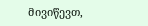მივიწევთ,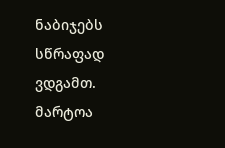ნაბიჯებს სწრაფად ვდგამთ.
მარტოა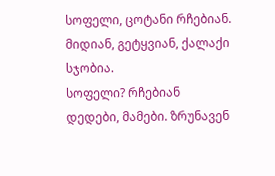სოფელი, ცოტანი რჩებიან. მიდიან, გეტყვიან, ქალაქი სჯობია.
სოფელი? რჩებიან დედები, მამები. ზრუნავენ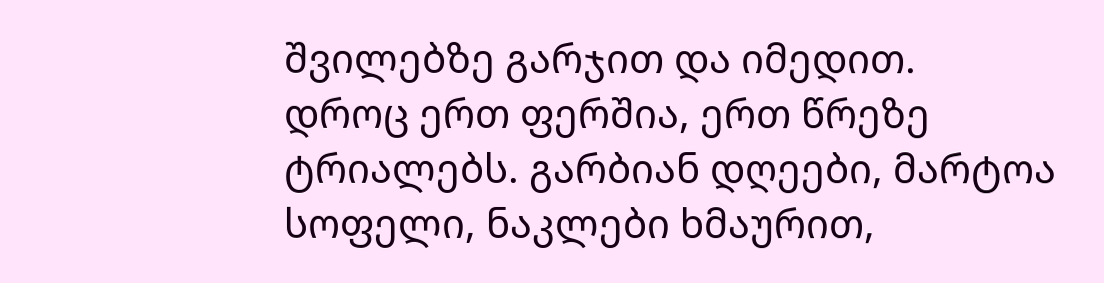შვილებზე გარჯით და იმედით.
დროც ერთ ფერშია, ერთ წრეზე ტრიალებს. გარბიან დღეები, მარტოა სოფელი, ნაკლები ხმაურით,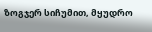ზოგჯერ სიჩუმით, მყუდრო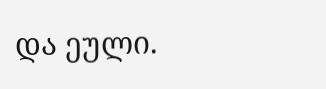და ეული.